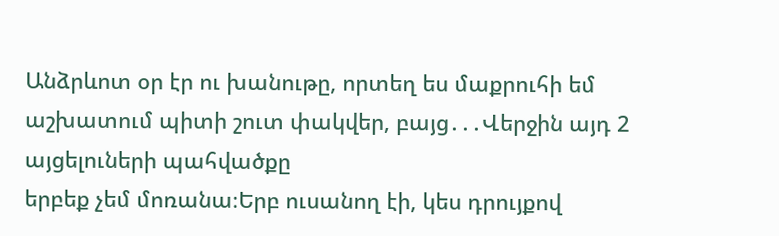Անձրևոտ օր էր ու խանութը, որտեղ ես մաքրուհի եմ աշխատում պիտի շուտ փակվեր, բայց․․․Վերջին այդ 2 այցելուների պահվածքը
երբեք չեմ մոռանա։Երբ ուսանող էի, կես դրույքով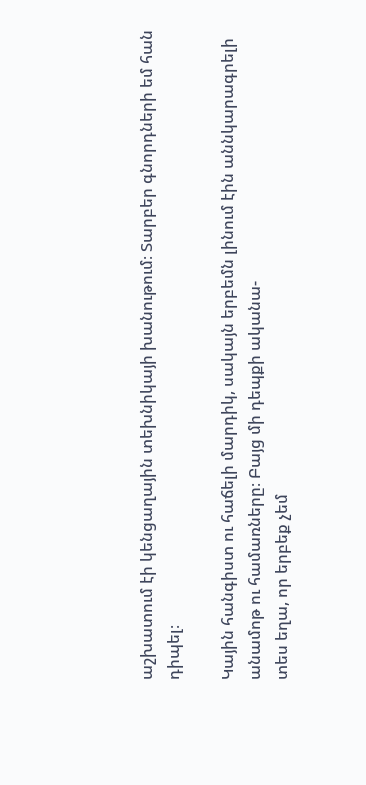աշխատում էի կենցաղային տեխնիկայի խանութում։ Տարբեր գնորդների եմ հան
դիպել։

Կային հանգիստ ու հաճելի մարդիկ, սակայն երբեմն լինում էին աննկարագրելի անամոթ ու համառները։ Բայց մի դեպքի ականա-
տես եղա, որ երբեք չեմ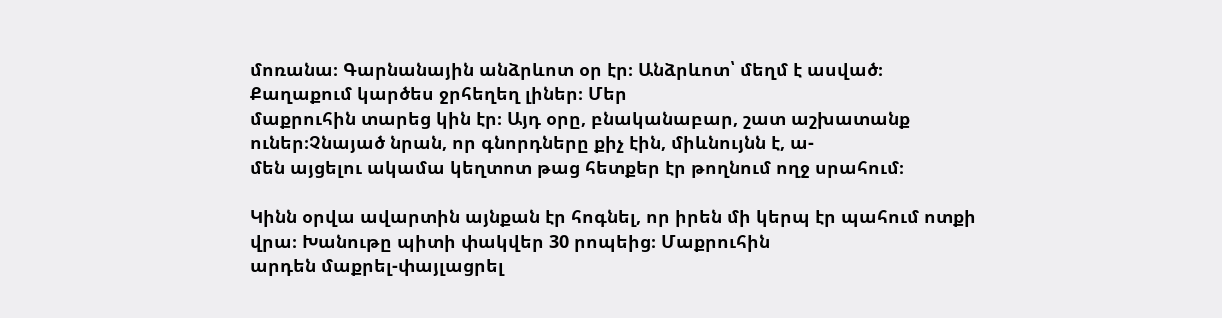մոռանա։ Գարնանային անձրևոտ օր էր։ Անձրևոտ՝ մեղմ է ասված։ Քաղաքում կարծես ջրհեղեղ լիներ։ Մեր
մաքրուհին տարեց կին էր։ Այդ օրը, բնականաբար, շատ աշխատանք ուներ։Չնայած նրան, որ գնորդները քիչ էին, միևնույնն է, ա-
մեն այցելու ակամա կեղտոտ թաց հետքեր էր թողնում ողջ սրահում։

Կինն օրվա ավարտին այնքան էր հոգնել, որ իրեն մի կերպ էր պահում ոտքի վրա։ Խանութը պիտի փակվեր 30 րոպեից։ Մաքրուհին
արդեն մաքրել-փայլացրել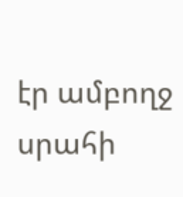էր ամբողջ սրահի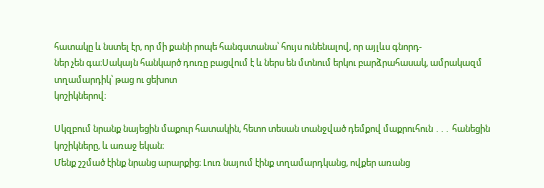հատակը և նստել էր, որ մի քանի րոպե հանգստանա՝ հույս ունենալով, որ այլևս գնորդ-
ներ չեն գա։Սակայն հանկարծ դուռը բացվում է և ներս են մտնում երկու բարձրահասակ, ամրակազմ տղամարդիկ՝ թաց ու ցեխոտ
կոշիկներով։

Սկզբում նրանք նայեցին մաքուր հատակին, հետո տեսան տանջված դեմքով մաքրուհուն ․․․ հանեցին կոշիկները, և առաջ եկան։
Մենք շշմած էինք նրանց արարքից։ Լուռ նայում էինք տղամարդկանց, ովքեր առանց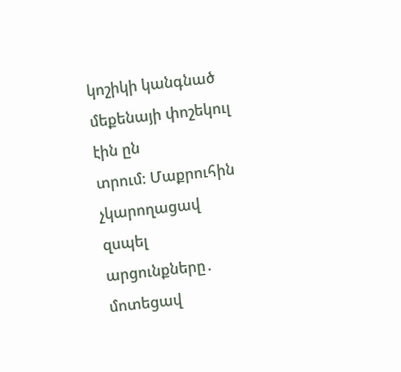կոշիկի կանգնած մեքենայի փոշեկուլ էին ըն
տրում։ Մաքրուհին չկարողացավ զսպել արցունքները․ մոտեցավ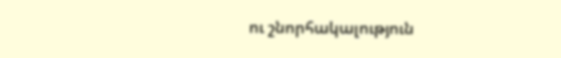ու շնորհակալություն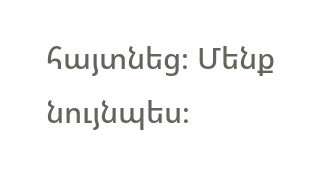հայտնեց։ Մենք նույնպես։